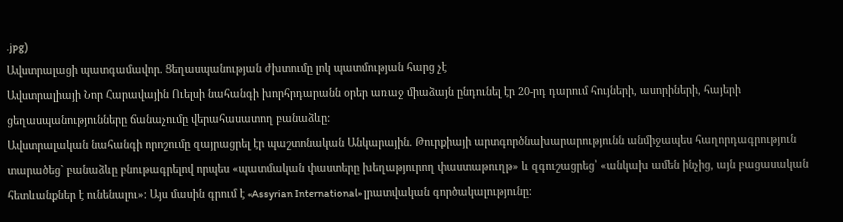.jpg)
Ավստրալացի պատգամավոր. Ցեղասպանության ժխտումը լոկ պատմության հարց չէ
Ավստրալիայի Նոր Հարավային Ուելսի նահանգի խորհրդարանն օրեր առաջ միաձայն ընդունել էր 20-րդ դարում հույների, ասորիների, հայերի ցեղասպանությունները ճանաչումը վերահասատող բանաձևը:
Ավստրալական նահանգի որոշումը զայրացրել էր պաշտոնական Անկարային. Թուրքիայի արտգործնախարարությունն անմիջապես հաղորդագրություն տարածեց` բանաձևը բնութագրելով որպես «պատմական փաստերը խեղաթյուրող փաստաթուղթ» և զգուշացրեց՝ «անկախ ամեն ինչից, այն բացասական հետևանքներ է ունենալու»: Այս մասին գրում է «Assyrian International» լրատվական գործակալությունը: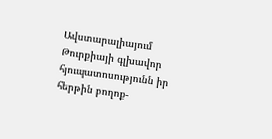Ավստարալիայում Թուրքիայի գլխավոր հյուպատոսությունն իր հերթին բողոք-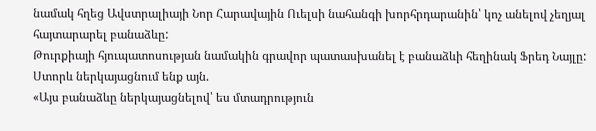նամակ հղեց Ավստրալիայի Նոր Հարավային Ուելսի նահանգի խորհրդարանին՝ կոչ անելով չեղյալ հայտարարել բանաձևը:
Թուրքիայի հյուպատոսության նամակին գրավոր պատասխանել է բանաձևի հեղինակ Ֆրեդ Նայլը: Ստորև ներկայացնում ենք այն.
«Այս բանաձևը ներկայացնելով՝ ես մտադրություն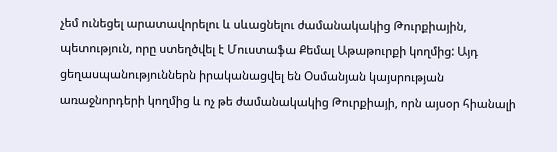չեմ ունեցել արատավորելու և սևացնելու ժամանակակից Թուրքիային, պետություն, որը ստեղծվել է Մուստաֆա Քեմալ Աթաթուրքի կողմից: Այդ ցեղասպանություններն իրականացվել են Օսմանյան կայսրության առաջնորդերի կողմից և ոչ թե ժամանակակից Թուրքիայի, որն այսօր հիանալի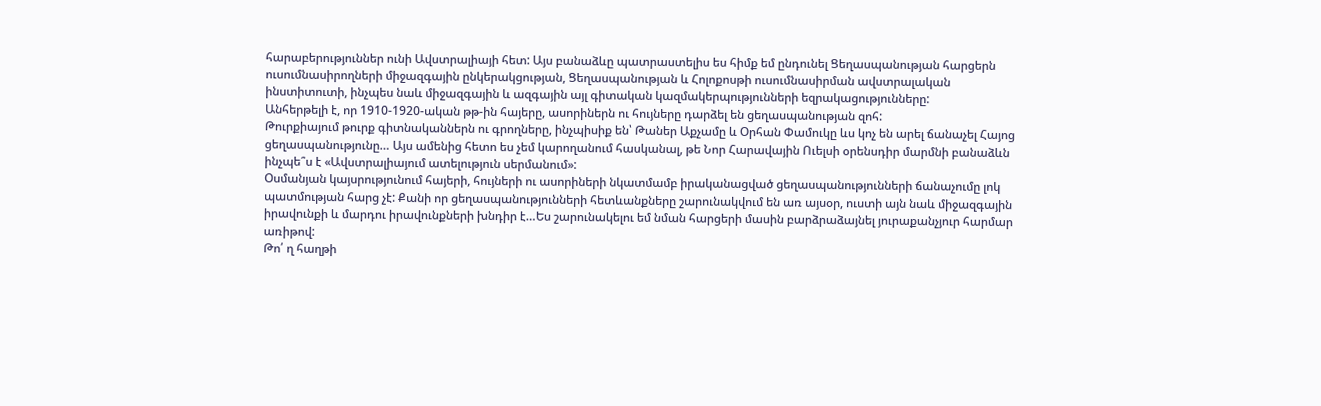հարաբերություններ ունի Ավստրալիայի հետ: Այս բանաձևը պատրաստելիս ես հիմք եմ ընդունել Ցեղասպանության հարցերն ուսումնասիրողների միջազգային ընկերակցության, Ցեղասպանության և Հոլոքոսթի ուսումնասիրման ավստրալական ինստիտուտի, ինչպես նաև միջազգային և ազգային այլ գիտական կազմակերպությունների եզրակացությունները:
Անհերթելի է, որ 1910-1920-ական թթ-ին հայերը, ասորիներն ու հույները դարձել են ցեղասպանության զոհ:
Թուրքիայում թուրք գիտնականներն ու գրողները, ինչպիսիք են՝ Թաներ Աքչամը և Օրհան Փամուկը ևս կոչ են արել ճանաչել Հայոց ցեղասպանությունը… Այս ամենից հետո ես չեմ կարողանում հասկանալ, թե Նոր Հարավային Ուելսի օրենսդիր մարմնի բանաձևն ինչպե՞ս է «Ավստրալիայում ատելություն սերմանում»:
Օսմանյան կայսրությունում հայերի, հույների ու ասորիների նկատմամբ իրականացված ցեղասպանությունների ճանաչումը լոկ պատմության հարց չէ: Քանի որ ցեղասպանությունների հետևանքները շարունակվում են առ այսօր, ուստի այն նաև միջազգային իրավունքի և մարդու իրավունքների խնդիր է…Ես շարունակելու եմ նման հարցերի մասին բարձրաձայնել յուրաքանչյուր հարմար առիթով:
Թո՛ ղ հաղթի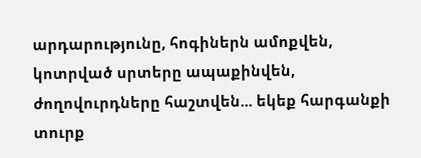արդարությունը, հոգիներն ամոքվեն, կոտրված սրտերը ապաքինվեն, ժողովուրդները հաշտվեն... եկեք հարգանքի տուրք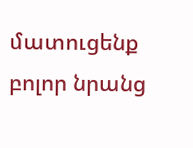մատուցենք բոլոր նրանց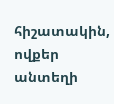հիշատակին, ովքեր անտեղի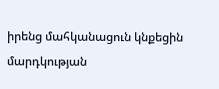իրենց մահկանացուն կնքեցին մարդկության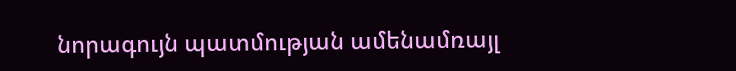նորագույն պատմության ամենամռայլ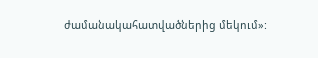ժամանակահատվածներից մեկում»: